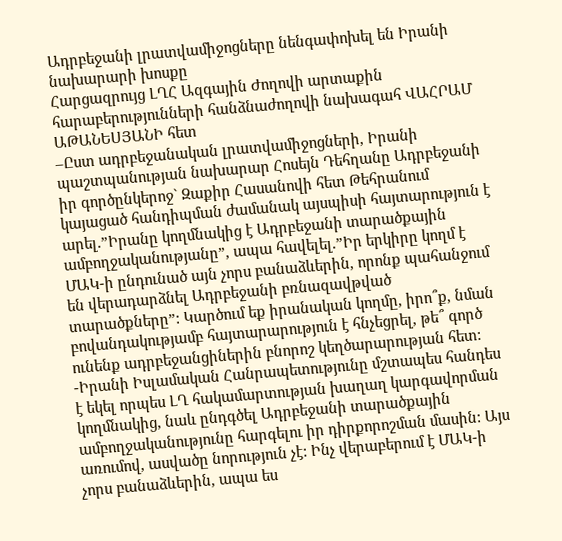Ադրբեջանի լրատվամիջոցները նենգափոխել են Իրանի նախարարի խոսքը
Հարցազրույց ԼՂՀ Ազգային Ժողովի արտաքին հարաբերությունների հանձնաժողովի նախագահ ՎԱՀՐԱՄ ԱԹԱՆԵՍՅԱՆԻ հետ
–Ըստ ադրբեջանական լրատվամիջոցների, Իրանի պաշտպանության նախարար Հոսեյն Դեհղանը Ադրբեջանի իր գործընկերոջ` Զաքիր Հասանովի հետ Թեհրանում կայացած հանդիպման ժամանակ այսպիսի հայտարություն է արել.”Իրանը կողմնակից է Ադրբեջանի տարածքային ամբողջականությանը”, ապա հավելել.”Իր երկիրը կողմ է ՄԱԿ-ի ընդունած այն չորս բանաձևերին, որոնք պահանջում են վերադարձնել Ադրբեջանի բռնազավթված տարածքները”: Կարծում եք իրանական կողմը, իրո՞ք, նման բովանդակությամբ հայտարարություն է հնչեցրել, թե՞ գործ ունենք ադրբեջանցիներին բնորոշ կեղծարարության հետ:
-Իրանի Իսլամական Հանրապետությունը մշտապես հանդես է եկել որպես ԼՂ հակամարտության խաղաղ կարգավորման կողմնակից, նաև ընդգծել Ադրբեջանի տարածքային ամբողջականությունը հարգելու իր դիրքորոշման մասին: Այս առումով, ասվածը նորություն չէ: Ինչ վերաբերում է ՄԱԿ-ի չորս բանաձևերին, ապա ես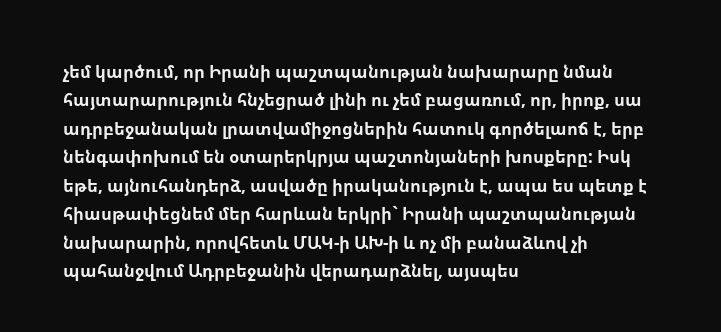չեմ կարծում, որ Իրանի պաշտպանության նախարարը նման հայտարարություն հնչեցրած լինի ու չեմ բացառում, որ, իրոք, սա ադրբեջանական լրատվամիջոցներին հատուկ գործելաոճ է, երբ նենգափոխում են օտարերկրյա պաշտոնյաների խոսքերը: Իսկ եթե, այնուհանդերձ, ասվածը իրականություն է, ապա ես պետք է հիասթափեցնեմ մեր հարևան երկրի` Իրանի պաշտպանության նախարարին, որովհետև ՄԱԿ-ի ԱԽ-ի և ոչ մի բանաձևով չի պահանջվում Ադրբեջանին վերադարձնել, այսպես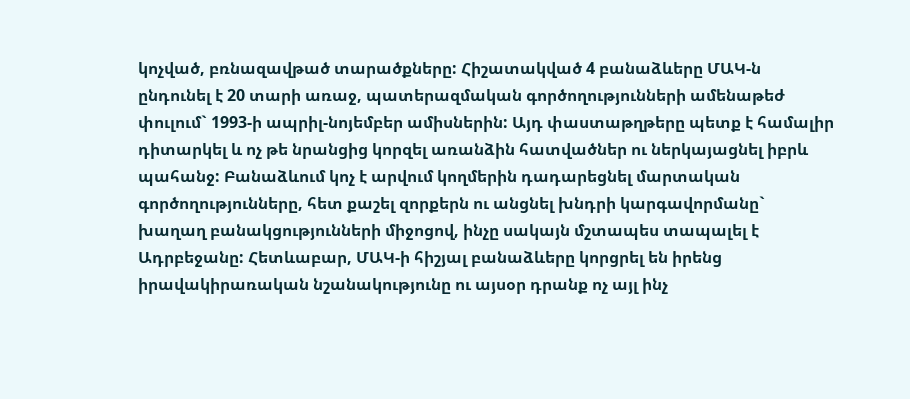կոչված, բռնազավթած տարածքները: Հիշատակված 4 բանաձևերը ՄԱԿ-ն ընդունել է 20 տարի առաջ, պատերազմական գործողությունների ամենաթեժ փուլում` 1993-ի ապրիլ-նոյեմբեր ամիսներին: Այդ փաստաթղթերը պետք է համալիր դիտարկել և ոչ թե նրանցից կորզել առանձին հատվածներ ու ներկայացնել իբրև պահանջ: Բանաձևում կոչ է արվում կողմերին դադարեցնել մարտական գործողությունները, հետ քաշել զորքերն ու անցնել խնդրի կարգավորմանը` խաղաղ բանակցությունների միջոցով, ինչը սակայն մշտապես տապալել է Ադրբեջանը: Հետևաբար, ՄԱԿ-ի հիշյալ բանաձևերը կորցրել են իրենց իրավակիրառական նշանակությունը ու այսօր դրանք ոչ այլ ինչ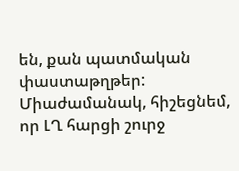են, քան պատմական փաստաթղթեր: Միաժամանակ, հիշեցնեմ, որ ԼՂ հարցի շուրջ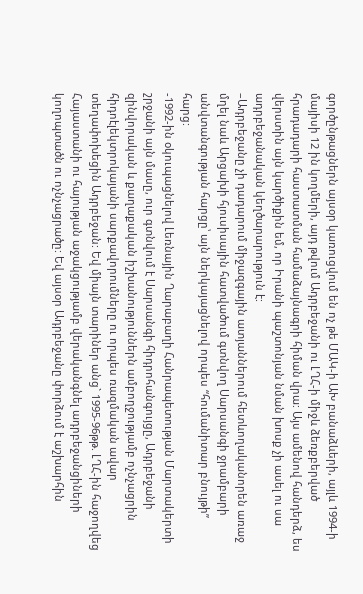գործընթացներն այսօր կառուցվում են ոչ թե ՄԱԿ-ի ԱԽ բանաձևերի, այլև 1994-ի մայիսի 12 ին կողմերի, այդ թվում Ադրբեջանի ու ԼՂՀ-ի միջև ձեռքբերված հրադադարի հաստատման համաձայնագրի հիման վրա: Այս ամենով հանդերձ, ես վերստին այն կարծիքին եմ, որ Իրանի պաշտոնյան նման խոսք չի ասել ու սա ադրբեջանական կեղծարարություն է:
–Ադրբեջանը չի դադարում միջազգային ատյաններում հետևողականորեն առաջ մղել նաև Արցախի հյուսիսային հատվածում գտնվող Սարսանգի ջրամբարի անվտանգության հարցը՝ այն ներկայացնելով որպես “հումանիտար բնույթի” հարց:
-1992-ին օկուպացնելով Լեռնային Ղարաբաղի Հանրապետության Մարտակերտի շրջանի այն մասը, ուր գտնվում է Սարսանգի հիդրոհանգույցը, Ադրբեջանի զինվորական և քաղաքական իշխանություններն ամբողջությամբ ոչնչացրին հիդոէլեկտրոկայանի սարքավորումները ու որպես ռազմական ավար տեղափոխեցին Ադրբեջան: Եվ միայն տարիներ անց` 1995-96թթ. ԼՂՀ-ին հաջողվեց Հայաստանի ու հայության աջակցությամբ վերականգնել ադրբեջանցիների կողոպտածն ու ոչնչացրածը: Եվ այսօր Ադրբեջանը փորձում է աշխարհին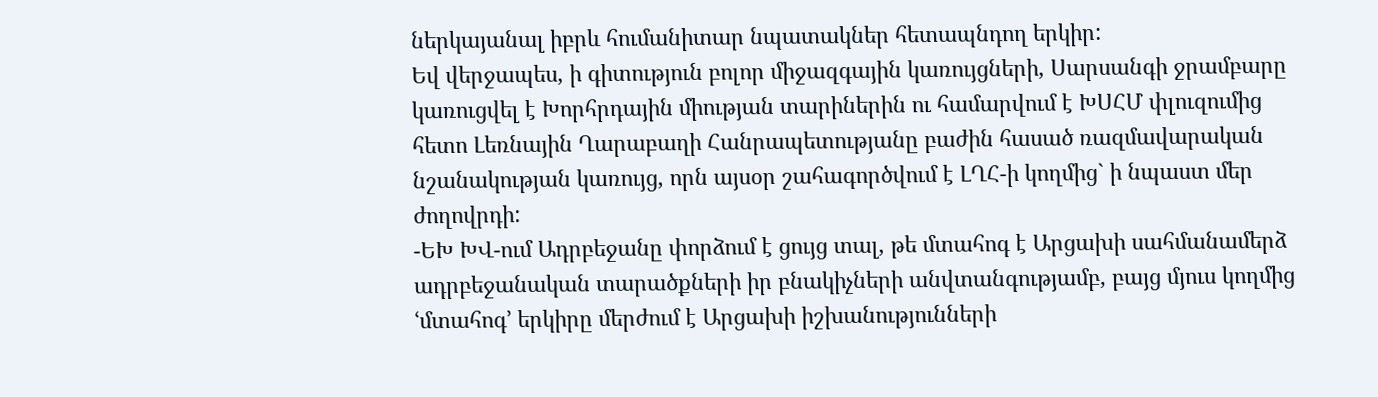ներկայանալ իբրև հումանիտար նպատակներ հետապնդող երկիր:
Եվ վերջապես, ի գիտություն բոլոր միջազգային կառույցների, Սարսանգի ջրամբարը կառուցվել է Խորհրդային միության տարիներին ու համարվում է ԽՍՀՄ փլուզումից հետո Լեռնային Ղարաբաղի Հանրապետությանը բաժին հասած ռազմավարական նշանակության կառույց, որն այսօր շահագործվում է ԼՂՀ-ի կողմից` ի նպաստ մեր ժողովրդի:
-ԵԽ ԽՎ-ում Ադրբեջանը փորձում է ցույց տալ, թե մտահոգ է Արցախի սահմանամերձ ադրբեջանական տարածքների իր բնակիչների անվտանգությամբ, բայց մյուս կողմից ՙմտահոգ՚ երկիրը մերժում է Արցախի իշխանությունների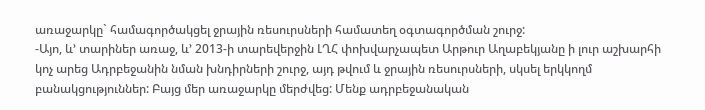առաջարկը` համագործակցել ջրային ռեսուրսների համատեղ օգտագործման շուրջ:
-Այո, և’ տարիներ առաջ, և’ 2013-ի տարեվերջին ԼՂՀ փոխվարչապետ Արթուր Աղաբեկյանը ի լուր աշխարհի կոչ արեց Ադրբեջանին նման խնդիրների շուրջ, այդ թվում և ջրային ռեսուրսների, սկսել երկկողմ բանակցություններ: Բայց մեր առաջարկը մերժվեց: Մենք ադրբեջանական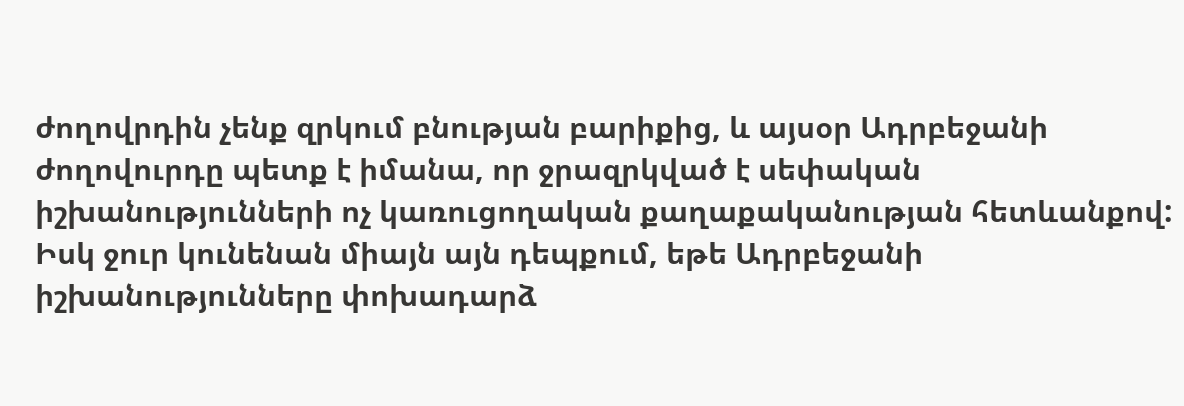ժողովրդին չենք զրկում բնության բարիքից, և այսօր Ադրբեջանի ժողովուրդը պետք է իմանա, որ ջրազրկված է սեփական իշխանությունների ոչ կառուցողական քաղաքականության հետևանքով: Իսկ ջուր կունենան միայն այն դեպքում, եթե Ադրբեջանի իշխանությունները փոխադարձ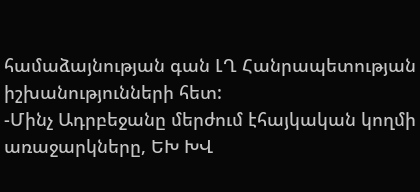համաձայնության գան ԼՂ Հանրապետության իշխանությունների հետ:
-Մինչ Ադրբեջանը մերժում էհայկական կողմի առաջարկները, ԵԽ ԽՎ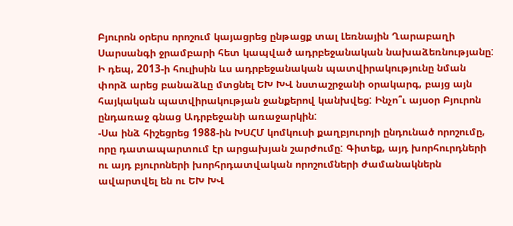Բյուրոն օրերս որոշում կայացրեց ընթացք տալ Լեռնային Ղարաբաղի Սարսանգի ջրամբարի հետ կապված ադրբեջանական նախաձեռնությանը: Ի դեպ, 2013-ի հուլիսին ևս ադրբեջանական պատվիրակությունը նման փորձ արեց բանաձևը մտցնել ԵԽ ԽՎ նստաշրջանի օրակարգ, բայց այն հայկական պատվիրակության ջանքերով կանխվեց: Ինչո՞ւ այսօր Բյուրոն ընդառաջ գնաց Ադրբեջանի առաջարկին:
-Սա ինձ հիշեցրեց 1988-ին ԽՍՀՄ կոմկուսի քաղբյուրոյի ընդունած որոշումը, որը դատապարտում էր արցախյան շարժումը: Գիտեք, այդ խորհուրդների ու այդ բյուրոների խորհրդատվական որոշումների ժամանակներն ավարտվել են ու ԵԽ ԽՎ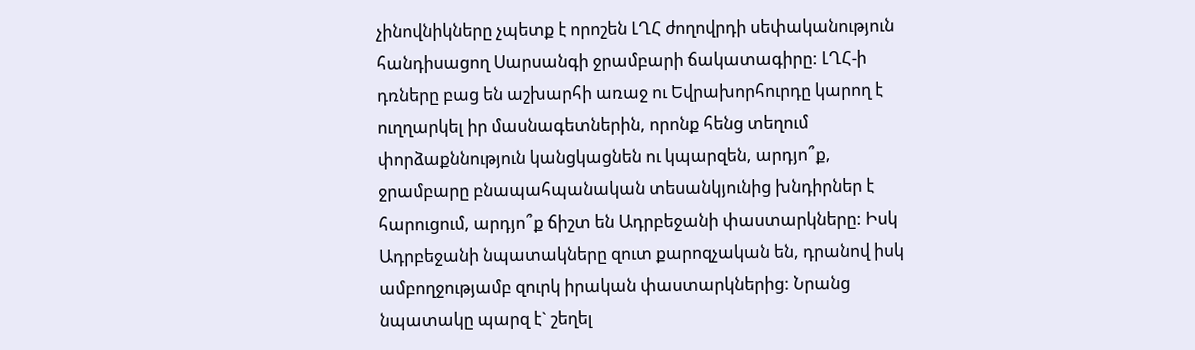չինովնիկները չպետք է որոշեն ԼՂՀ ժողովրդի սեփականություն հանդիսացող Սարսանգի ջրամբարի ճակատագիրը: ԼՂՀ-ի դռները բաց են աշխարհի առաջ ու Եվրախորհուրդը կարող է ուղղարկել իր մասնագետներին, որոնք հենց տեղում փորձաքննություն կանցկացնեն ու կպարզեն, արդյո՞ք, ջրամբարը բնապահպանական տեսանկյունից խնդիրներ է հարուցում, արդյո՞ք ճիշտ են Ադրբեջանի փաստարկները: Իսկ Ադրբեջանի նպատակները զուտ քարոզչական են, դրանով իսկ ամբողջությամբ զուրկ իրական փաստարկներից: Նրանց նպատակը պարզ է` շեղել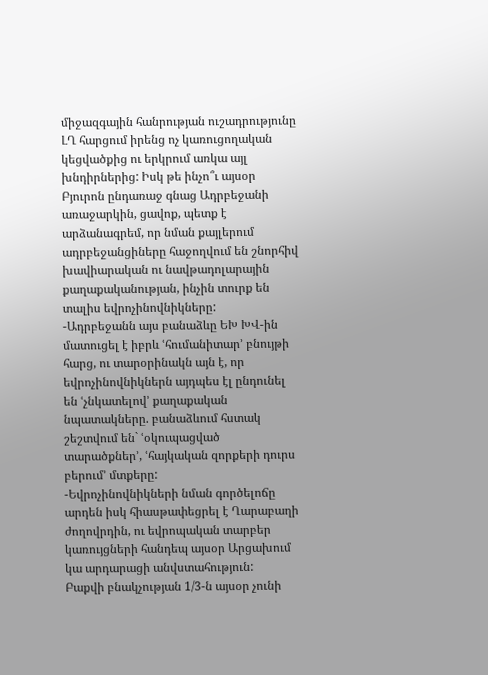միջազգային հանրության ուշադրությունը ԼՂ հարցում իրենց ոչ կառուցողական կեցվածքից ու երկրում առկա այլ խնդիրներից: Իսկ թե ինչո՞ւ այսօր Բյուրոն ընդառաջ գնաց Ադրբեջանի առաջարկին, ցավոք, պետք է արձանագրեմ, որ նման քայլերում ադրբեջանցիները հաջողվում են շնորհիվ խավիարական ու նավթադոլարային քաղաքականության, ինչին տուրք են տալիս եվրոչինովնիկները:
-Ադրբեջանն այս բանաձևը ԵԽ ԽՎ-ին մատուցել է իբրև ՙհումանիտար՚ բնույթի հարց, ու տարօրինակն այն է, որ եվրոչինովնիկներն այդպես էլ ընդունել են ՙչնկատելով՚ քաղաքական նպատակները. բանաձևում հստակ շեշտվում են` ՙօկուպացված տարածքներ՚, ՙհայկական զորքերի դուրս բերում՚ մտքերը:
-Եվրոչինովնիկների նման գործելոճը արդեն իսկ հիասթափեցրել է Ղարաբաղի ժողովրդին, ու եվրոպական տարբեր կառույցների հանդեպ այսօր Արցախում կա արդարացի անվստահություն:
Բաքվի բնակչության 1/3-ն այսօր չունի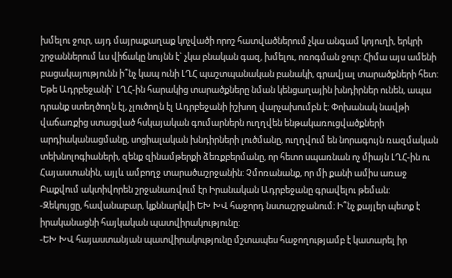խմելու ջուր, այդ մայրաքաղաք կոչվածի որոշ հատվածներում չկա անգամ կոյուղի, երկրի շրջաններում ևս վիճակը նույնն է` չկա բնական գազ, խմելու, ոռոգման ջուր: Հիմա այս ամենի բացակայությունն ի՞նչ կապ ունի ԼՂՀ պաշտպանական բանակի, գրավյալ տարածքների հետ: Եթե Ադրբեջանի` ԼՂՀ-ին հարակից տարածքները նման կենցաղային խնդիրներ ունեն, ապա դրանք ստեղծողն էլ, չլուծողն էլ Ադրբեջանի իշխող վարչախումբն է: Փոխանակ նավթի վաճառքից ստացված հսկայական գումարներն ուղղվեն ենթակառուցվածքների արդիականացմանը, սոցիալական խնդիրների լուծմանը, ուղղվում են նորագույն ռազմական տեխնոլոգիաների, զենք զինամթերքի ձեռքբերմանը, որ հետո սպառնան ոչ միայն ԼՂՀ-ին ու Հայաստանին, այլև ամբողջ տարածաշրջանին: Չմոռանանք, որ մի քանի ամիս առաջ Բաքվում ակտիվորեն շրջանառվում էր Իրանական Ադրբեջանը գրավելու թեման:
-Զեկույցը, հավանաբար, կքննարկվի ԵԽ ԽՎ հաջորդ նստաշրջանում։ Ի՞նչ քայլեր պետք է իրականացնի հայկական պատվիրակությունը:
-ԵԽ ԽՎ հայաստանյան պատվիրակությունը մշտապես հաջողությամբ է կատարել իր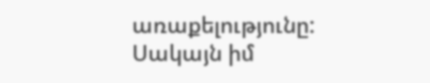առաքելությունը: Սակայն իմ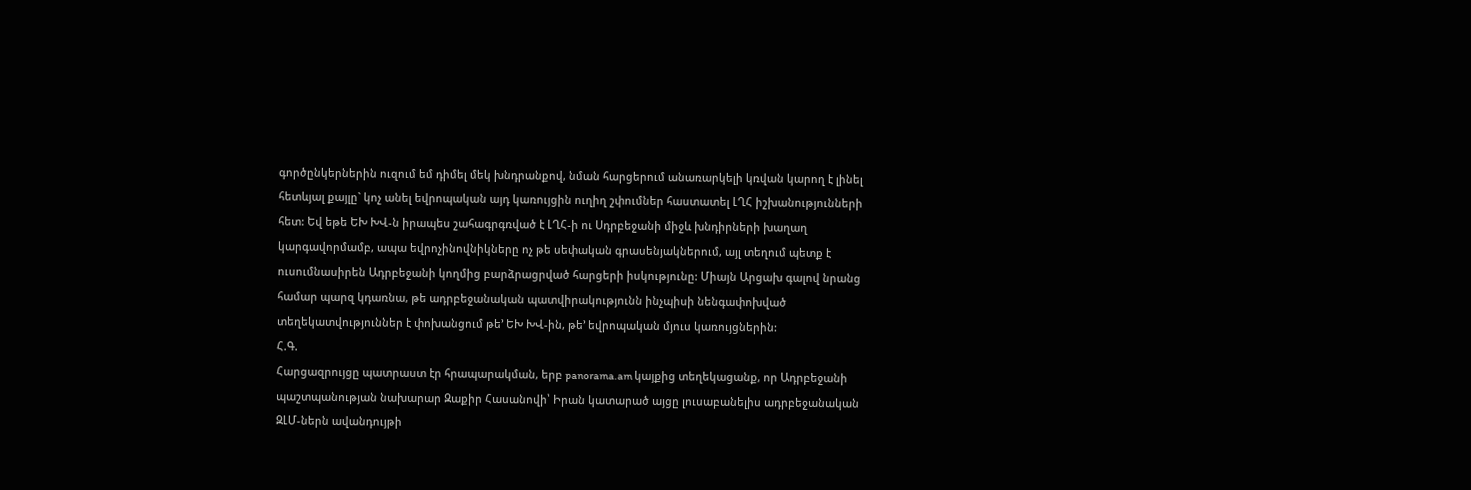գործընկերներին ուզում եմ դիմել մեկ խնդրանքով, նման հարցերում անառարկելի կռվան կարող է լինել հետևյալ քայլը` կոչ անել եվրոպական այդ կառույցին ուղիղ շփումներ հաստատել ԼՂՀ իշխանությունների հետ: Եվ եթե ԵԽ ԽՎ-ն իրապես շահագրգռված է ԼՂՀ-ի ու Սդրբեջանի միջև խնդիրների խաղաղ կարգավորմամբ, ապա եվրոչինովնիկները ոչ թե սեփական գրասենյակներում, այլ տեղում պետք է ուսումնասիրեն Ադրբեջանի կողմից բարձրացրված հարցերի իսկությունը: Միայն Արցախ գալով նրանց համար պարզ կդառնա, թե ադրբեջանական պատվիրակությունն ինչպիսի նենգափոխված տեղեկատվություններ է փոխանցում թե’ ԵԽ ԽՎ-ին, թե’ եվրոպական մյուս կառույցներին:
Հ.Գ.
Հարցազրույցը պատրաստ էր հրապարակման, երբ panorama.am կայքից տեղեկացանք, որ Ադրբեջանի պաշտպանության նախարար Զաքիր Հասանովի՝ Իրան կատարած այցը լուսաբանելիս ադրբեջանական ԶԼՄ-ներն ավանդույթի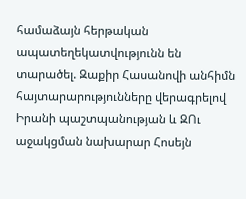համաձայն հերթական ապատեղեկատվությունն են տարածել. Զաքիր Հասանովի անհիմն հայտարարությունները վերագրելով Իրանի պաշտպանության և ԶՈւ աջակցման նախարար Հոսեյն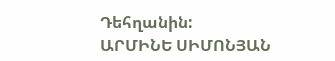Դեհղանին:
ԱՐՄԻՆԵ ՍԻՄՈՆՅԱՆ